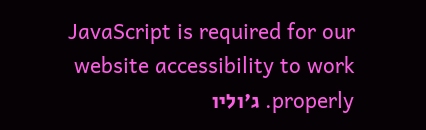JavaScript is required for our website accessibility to work properly. ג'וליו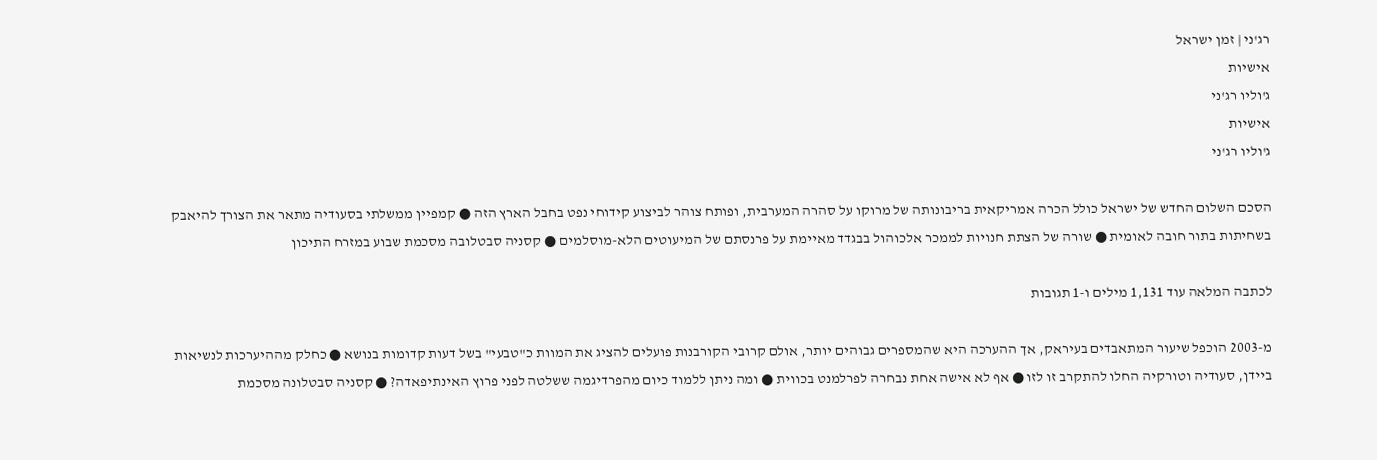רג'ני | זמן ישראל
אישיות
ג'וליו רג'ני
אישיות
ג'וליו רג'ני

הסכם השלום החדש של ישראל כולל הכרה אמריקאית בריבונותה של מרוקו על סהרה המערבית, ופותח צוהר לביצוע קידוחי נפט בחבל הארץ הזה ● קמפיין ממשלתי בסעודיה מתאר את הצורך להיאבק בשחיתות בתור חובה לאומית ● שורה של הצתת חנויות לממכר אלכוהול בבגדד מאיימת על פרנסתם של המיעוטים הלא-מוסלמים ● קסניה סבטלובה מסכמת שבוע במזרח התיכון

לכתבה המלאה עוד 1,131 מילים ו-1 תגובות

מ-2003 הוכפל שיעור המתאבדים בעיראק, אך ההערכה היא שהמספרים גבוהים יותר, אולם קרובי הקורבנות פועלים להציג את המוות כ"טבעי" בשל דעות קדומות בנושא ● כחלק מההיערכות לנשיאות ביידן, סעודיה וטורקיה החלו להתקרב זו לזו ● אף לא אישה אחת נבחרה לפרלמנט בכווית ● ומה ניתן ללמוד כיום מהפרדיגמה ששלטה לפני פרוץ האינתיפאדה? ● קסניה סבטלונה מסכמת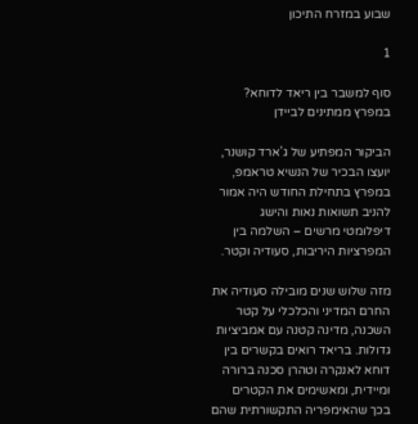שבוע במזרח התיכון

1

סוף למשבר בין ריאד לדוחא? במפרץ ממתינים לביידן

הביקור המפתיע של ג'ארד קושנר, יועצו הבכיר של הנשיא טראמפ, במפרץ בתחילת החודש היה אמור להניב תשואות נאות והישג דיפלומטי מרשים – השלמה בין המפרציות היריבות, סעודיה וקטר.

מזה שלוש שנים מובילה סעודיה את החרם המדיני והכלכלי על קטר השכנה, מדינה קטנה עם אמביציות גדולות. בריאד רואים בקשרים בין דוחא לאנקרה וטהרן סכנה ברורה ומיידית, ומאשימים את הקטרים בכך שהאימפריה התקשורתית שהם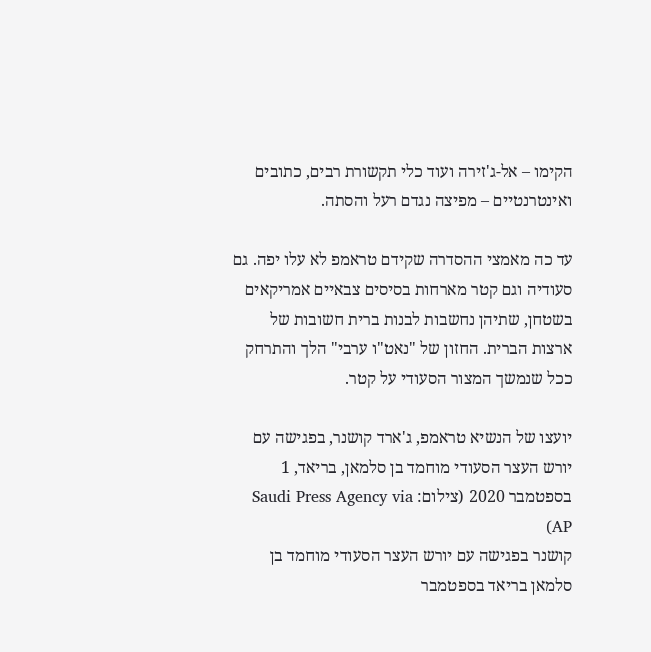הקימו – אל-ג'זירה ועוד כלי תקשורת רבים, כתובים ואינטרנטיים – מפיצה נגדם רעל והסתה.

עד כה מאמצי ההסדרה שקידם טראמפ לא עלו יפה. גם סעודיה וגם קטר מארחות בסיסים צבאיים אמריקאים בשטחן, שתיהן נחשבות לבנות ברית חשובות של ארצות הברית. החזון של "נאט"ו ערבי" הלך והתרחק ככל שנמשך המצור הסעודי על קטר.

יועצו של הנשיא טראמפ, ג'ארד קושנר, בפגישה עם יורש העצר הסעודי מוחמד בן סלמאן, בריאד, 1 בספטמבר 2020 (צילום: Saudi Press Agency via AP)
קושנר בפגישה עם יורש העצר הסעודי מוחמד בן סלמאן בריאד בספטמבר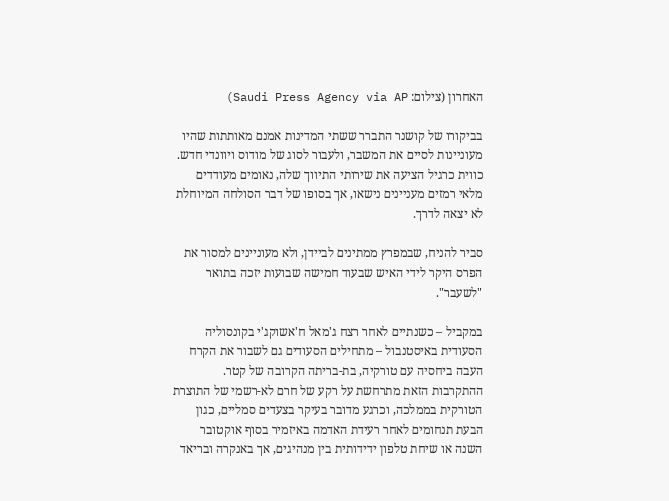האחרון (צילום: Saudi Press Agency via AP)

בביקורו של קושנר התברר ששתי המדינות אמנם מאותתות שהיו מעוניינות לסיים את המשבר, ולעבור לסוג של מודוס ויוונדי חדש. כווית כרגיל הציעה את שירותי התיווך שלה, נאומים מעודדים מלאי רמזים מעניינים נישאו, אך בסופו של דבר הסולחה המיוחלת לא יצאה לדרך.

סביר להניח, שבמפרץ ממתינים לביידן, ולא מעוניינים למסור את הפרס היקר לידי האיש שבעוד חמישה שבועות יזכה בתואר "לשעבר".

במקביל – כשנתיים לאחר רצח ג'מאל ח'אשוקג'י בקונסוליה הסעודית באיסטנבול – מתחילים הסעודים גם לשבור את הקרח העבה ביחסיה עם טורקיה, בת-בריתה הקרובה של קטר. ההתקרבות הזאת מתרחשת על רקע של חרם לא-רשמי של התוצרת הטורקית בממלכה, וכרגע מדובר בעיקר בצעדים סמליים, כגון הבעת תנחומים לאחר רעידת האדמה באיזמיר בסוף אוקטובר השנה או שיחת טלפון ידידותית בין מנהיגים, אך באנקרה ובריאד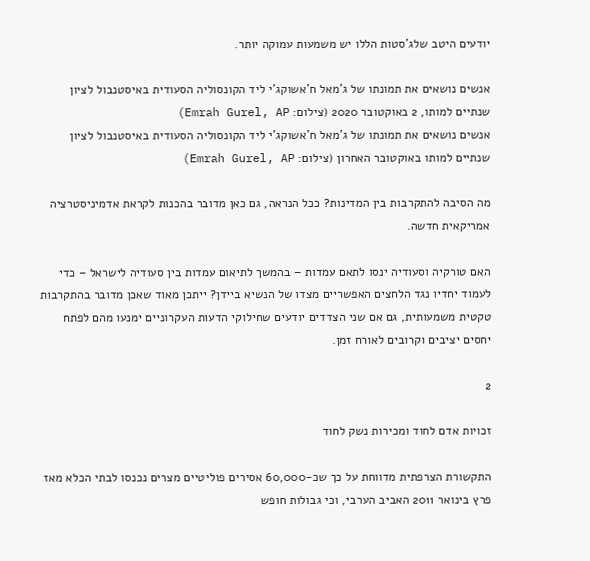יודעים היטב שלג'סטות הללו יש משמעות עמוקה יותר.

אנשים נושאים את תמונתו של ג'מאל ח'אשוקג'י ליד הקונסוליה הסעודית באיסטנבול לציון שנתיים למותו, 2 באוקטובר 2020 (צילום: Emrah Gurel, AP)
אנשים נושאים את תמונתו של ג'מאל ח'אשוקג'י ליד הקונסוליה הסעודית באיסטנבול לציון שנתיים למותו באוקטובר האחרון (צילום: Emrah Gurel, AP)

מה הסיבה להתקרבות בין המדינות? ככל הנראה, גם כאן מדובר בהכנות לקראת אדמיניסטרציה אמריקאית חדשה.

האם טורקיה וסעודיה ינסו לתאם עמדות – בהמשך לתיאום עמדות בין סעודיה לישראל – כדי לעמוד יחדיו נגד הלחצים האפשריים מצדו של הנשיא ביידן? ייתכן מאוד שאכן מדובר בהתקרבות טקטית משמעותית, גם אם שני הצדדים יודעים שחילוקי הדעות העקרוניים ימנעו מהם לפתח יחסים יציבים וקרובים לאורח זמן.

2

זכויות אדם לחוד ומכירות נשק לחוד

התקשורת הצרפתית מדווחת על כך שכ-60,000 אסירים פוליטיים מצרים נכנסו לבתי הכלא מאז פרץ בינואר 2011 האביב הערבי, וכי גבולות חופש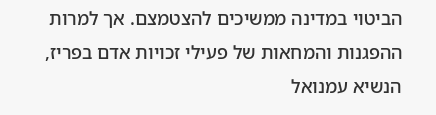הביטוי במדינה ממשיכים להצטמצם. אך למרות ההפגנות והמחאות של פעילי זכויות אדם בפריז, הנשיא עמנואל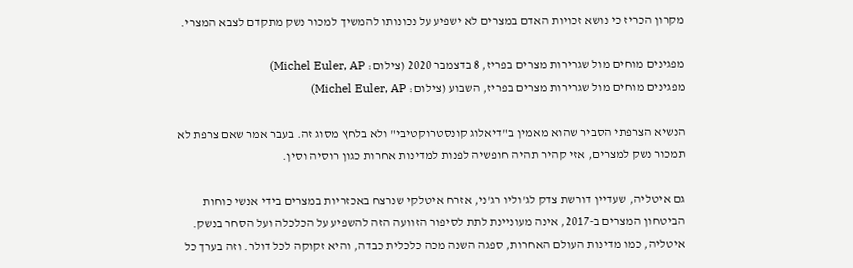מקרון הכריז כי נושא זכויות האדם במצרים לא ישפיע על נכונותו להמשיך למכור נשק מתקדם לצבא המצרי.

מפגינים מוחים מול שגרירות מצרים בפריז, 8 בדצמבר 2020 (צילום: Michel Euler, AP)
מפגינים מוחים מול שגרירות מצרים בפריז, השבוע (צילום: Michel Euler, AP)

הנשיא הצרפתי הסביר שהוא מאמין ב"דיאלוג קונסטרוקטיבי" ולא בלחץ מסוג זה. בעבר אמר שאם צרפת לא תמכור נשק למצרים, אזי קהיר תהיה חופשיה לפנות למדינות אחרות כגון רוסיה וסין.

גם איטליה, שעדיין דורשת צדק לג'וליו רג'ני, אזרח איטלקי שנרצח באכזריות במצרים בידי אנשי כוחות הביטחון המצרים ב-2017, אינה מעוניינת לתת לסיפור הזוועה הזה להשפיע על הכלכלה ועל הסחר בנשק. איטליה, כמו מדינות העולם האחרות, ספגה השנה מכה כלכלית כבדה, והיא זקוקה לכל דולר. וזה בערך כל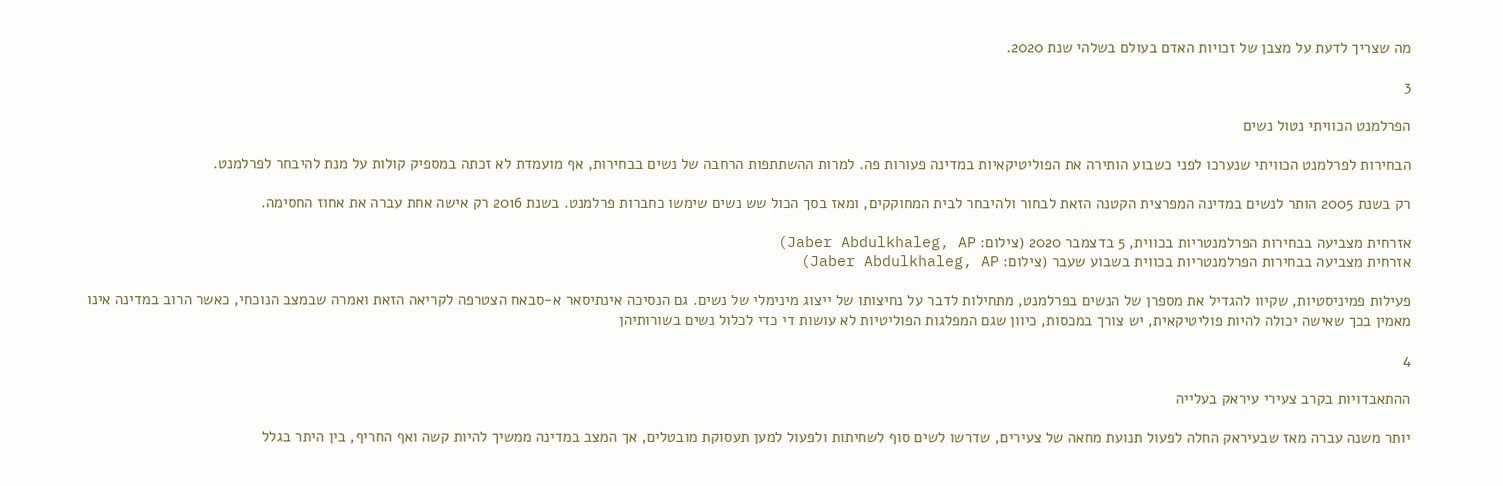מה שצריך לדעת על מצבן של זכויות האדם בעולם בשלהי שנת 2020.

3

הפרלמנט הכוויתי נטול נשים

הבחירות לפרלמנט הכוויתי שנערכו לפני כשבוע הותירה את הפוליטיקאיות במדינה פעורות פה. למרות ההשתתפות הרחבה של נשים בבחירות, אף מועמדת לא זכתה במספיק קולות על מנת להיבחר לפרלמנט.

רק בשנת 2005 הותר לנשים במדינה המפרצית הקטנה הזאת לבחור ולהיבחר לבית המחוקקים, ומאז בסך הכול שש נשים שימשו כחברות פרלמנט. בשנת 2016 רק אישה אחת עברה את אחוז החסימה.

אזרחית מצביעה בבחירות הפרלמנטריות בכווית, 5 בדצמבר 2020 (צילום: Jaber Abdulkhaleg, AP)
אזרחית מצביעה בבחירות הפרלמנטריות בכווית בשבוע שעבר (צילום: Jaber Abdulkhaleg, AP)

פעילות פמיניסטיות, שקיוו להגדיל את מספרן של הנשים בפרלמנט, מתחילות לדבר על נחיצותו של ייצוג מינימלי של נשים. גם הנסיכה אינתיסאר א-סבאח הצטרפה לקריאה הזאת ואמרה שבמצב הנוכחי, כאשר הרוב במדינה אינו מאמין בכך שאישה יכולה להיות פוליטיקאית, יש צורך במכסות, כיוון שגם המפלגות הפוליטיות לא עושות די כדי לכלול נשים בשורותיהן

4

ההתאבדויות בקרב צעירי עיראק בעלייה

יותר משנה עברה מאז שבעיראק החלה לפעול תנועת מחאה של צעירים, שדרשו לשים סוף לשחיתות ולפעול למען תעסוקת מובטלים, אך המצב במדינה ממשיך להיות קשה ואף החריף, בין היתר בגלל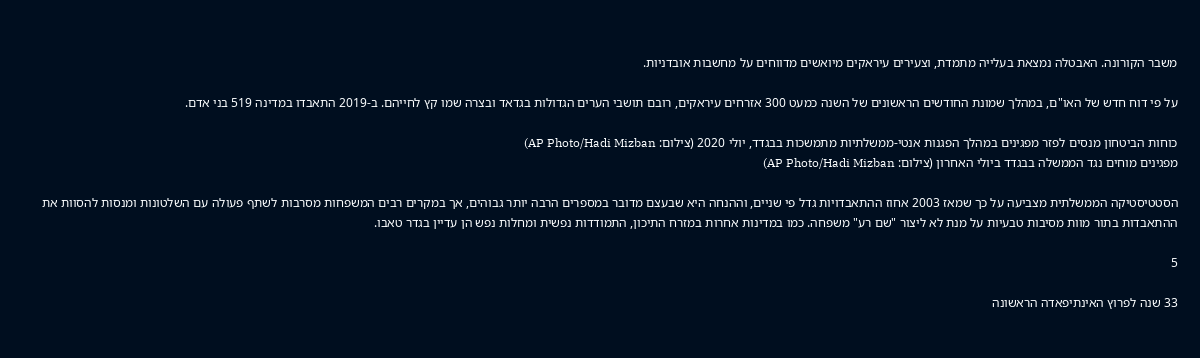משבר הקורונה. האבטלה נמצאת בעלייה מתמדת, וצעירים עיראקים מיואשים מדווחים על מחשבות אובדניות.

על פי דוח חדש של האו"ם, במהלך שמונת החודשים הראשונים של השנה כמעט 300 אזרחים עיראקים, רובם תושבי הערים הגדולות בגדאד ובצרה שמו קץ לחייהם. ב-2019 התאבדו במדינה 519 בני אדם.

כוחות הביטחון מנסים לפזר מפגינים במהלך הפגנות אנטי-ממשלתיות מתמשכות בבגדד, יולי 2020 (צילום: AP Photo/Hadi Mizban)
מפגינים מוחים נגד הממשלה בבגדד ביולי האחרון (צילום: AP Photo/Hadi Mizban)

הסטטיסטיקה הממשלתית מצביעה על כך שמאז 2003 אחוז ההתאבדויות גדל פי שניים, וההנחה היא שבעצם מדובר במספרים הרבה יותר גבוהים, אך במקרים רבים המשפחות מסרבות לשתף פעולה עם השלטונות ומנסות להסוות את ההתאבדות בתור מוות מסיבות טבעיות על מנת לא ליצור "שם רע" משפחה. כמו במדינות אחרות במזרח התיכון, התמודדות נפשית ומחלות נפש הן עדיין בגדר טאבו.

5

33 שנה לפרוץ האינתיפאדה הראשונה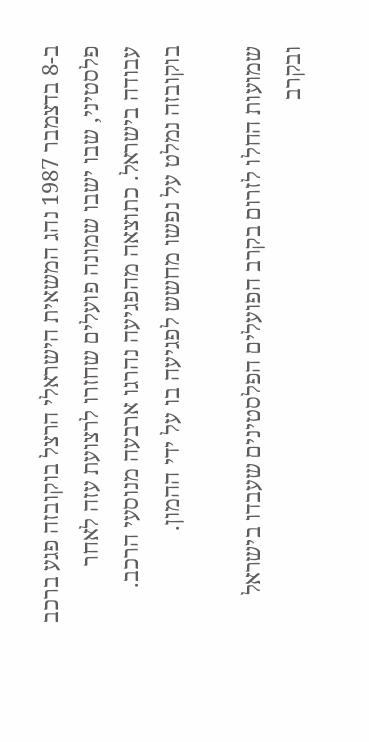ב-8 בדצמבר 1987 נהג המשאית הישראלי הרצל בוקובזה פגע ברכב פלסטיני, שבו ישבו שמונה פועלים שחזרו לרצועת עזה לאחר עבודה בישראל. כתוצאה מהפגיעה נהרגו ארבעה מנוסעי הרכב. בוקובזה נמלט על נפשו מחשש לפגיעה בו על ידי ההמון.

שמועות החלו לזרום בקרב הפועלים הפלסטינים שעבדו בישראל ובקרב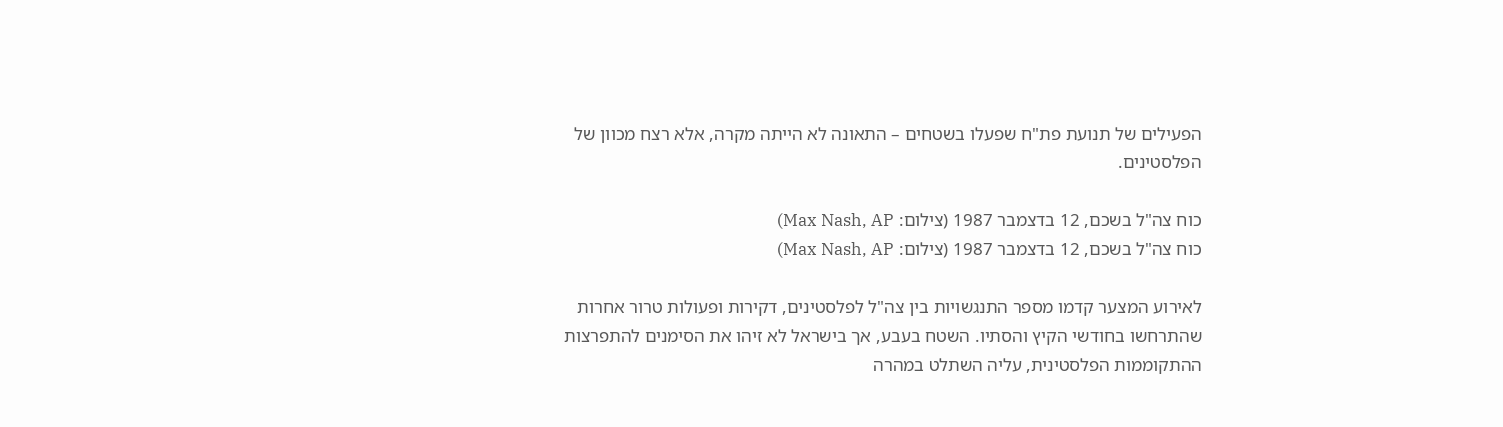הפעילים של תנועת פת"ח שפעלו בשטחים – התאונה לא הייתה מקרה, אלא רצח מכוון של הפלסטינים.

כוח צה"ל בשכם, 12 בדצמבר 1987 (צילום: Max Nash, AP)
כוח צה"ל בשכם, 12 בדצמבר 1987 (צילום: Max Nash, AP)

לאירוע המצער קדמו מספר התנגשויות בין צה"ל לפלסטינים, דקירות ופעולות טרור אחרות שהתרחשו בחודשי הקיץ והסתיו. השטח בעבע, אך בישראל לא זיהו את הסימנים להתפרצות ההתקוממות הפלסטינית, עליה השתלט במהרה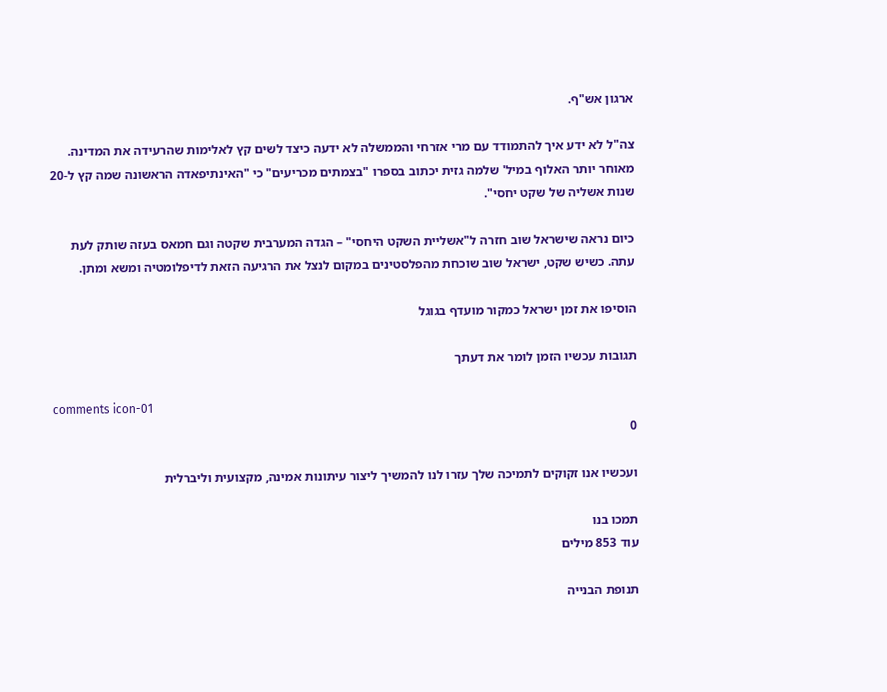ארגון אש"ף.

צה"ל לא ידע איך להתמודד עם מרי אזרחי והממשלה לא ידעה כיצד לשים קץ לאלימות שהרעידה את המדינה. מאוחר יותר האלוף במיל' שלמה גזית יכתוב בספרו "בצמתים מכריעים" כי "האינתיפאדה הראשונה שמה קץ ל-20 שנות אשליה של שקט יחסי".

כיום נראה שישראל שוב חזרה ל"אשליית השקט היחסי" – הגדה המערבית שקטה וגם חמאס בעזה שותק לעת עתה. כשיש שקט, ישראל שוב שוכחת מהפלסטינים במקום לנצל את הרגיעה הזאת לדיפלומטיה ומשא ומתן.

הוסיפו את זמן ישראל כמקור מועדף בגוגל

תגובות עכשיו הזמן לומר את דעתך

comments icon-01
0

ועכשיו אנו זקוקים לתמיכה שלך עזרו לנו להמשיך ליצור עיתונות אמינה, מקצועית וליברלית

תמכו בנו
עוד 853 מילים

תנופת הבנייה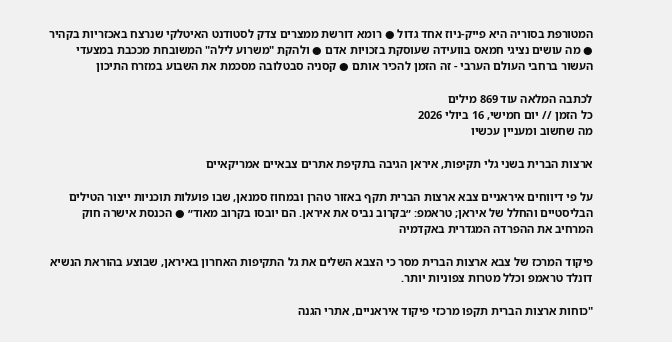המטורפת בסוריה היא פייק-ניוז אחד גדול ● רומא דורשת ממצרים צדק לסטודנט האיטלקי שנרצח באכזריות בקהיר ● מה עושים נציגי חמאס בוועידה שעוסקת בזכויות אדם ● ולהקת "משרוע לילה" המשובחת מככבת במצעדי העשור ברחבי העולם הערבי - זה הזמן להכיר אותם ● קסניה סבטלובה מסכמת את השבוע במזרח התיכון

לכתבה המלאה עוד 869 מילים
כל הזמן // יום חמישי, 16 ביולי 2026
מה שחשוב ומעניין עכשיו

ארצות הברית בשני גלי תקיפות, איראן הגיבה בתקיפת אתרים צבאיים אמריקאיים

על פי דיווחים איראניים צבא ארצות הברית תקף באזור טהרן ובמחוז סמנאן, שבו פועלות תוכניות ייצור הטילים הבליסטיים והחלל של איראן; טראמפ: ״בקרוב נביס את איראן. הם יובסו בקרוב מאוד״ ● הכנסת אישרה חוק המרחיב את ההפרדה המגדרית באקדמיה

פיקוד המרכז של צבא ארצות הברית מסר כי הצבא השלים את גל התקיפות האחרון באיראן, שבוצע בהוראת הנשיא דונלד טראמפ וכלל מטרות צפוניות יותר.

"כוחות ארצות הברית תקפו מרכזי פיקוד איראניים, אתרי הגנה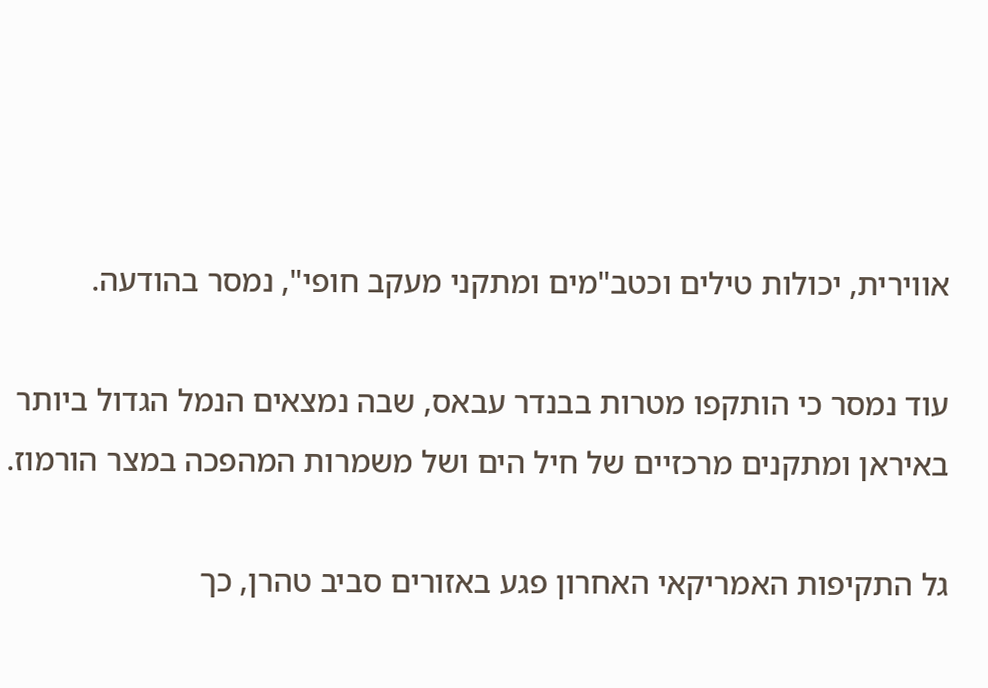אווירית, יכולות טילים וכטב"מים ומתקני מעקב חופי", נמסר בהודעה.

עוד נמסר כי הותקפו מטרות בבנדר עבאס, שבה נמצאים הנמל הגדול ביותר באיראן ומתקנים מרכזיים של חיל הים ושל משמרות המהפכה במצר הורמוז.

גל התקיפות האמריקאי האחרון פגע באזורים סביב טהרן, כך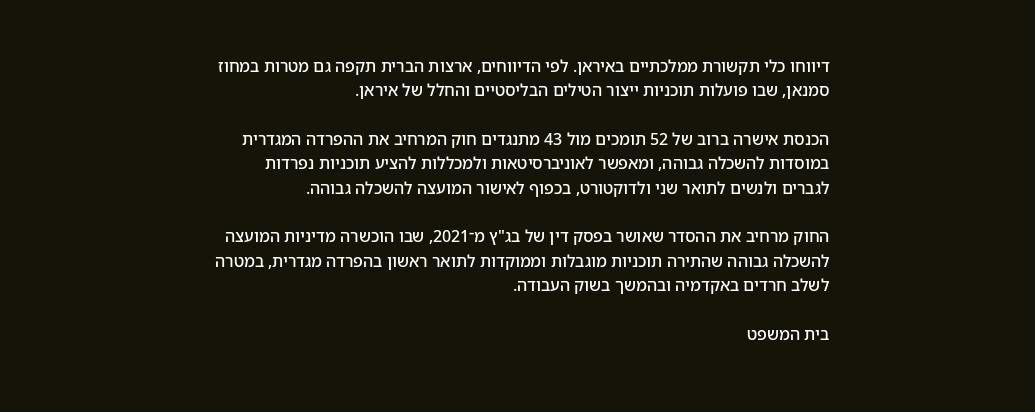דיווחו כלי תקשורת ממלכתיים באיראן. לפי הדיווחים, ארצות הברית תקפה גם מטרות במחוז סמנאן, שבו פועלות תוכניות ייצור הטילים הבליסטיים והחלל של איראן.

הכנסת אישרה ברוב של 52 תומכים מול 43 מתנגדים חוק המרחיב את ההפרדה המגדרית במוסדות להשכלה גבוהה, ומאפשר לאוניברסיטאות ולמכללות להציע תוכניות נפרדות לגברים ולנשים לתואר שני ולדוקטורט, בכפוף לאישור המועצה להשכלה גבוהה.

החוק מרחיב את ההסדר שאושר בפסק דין של בג"ץ מ־2021, שבו הוכשרה מדיניות המועצה להשכלה גבוהה שהתירה תוכניות מוגבלות וממוקדות לתואר ראשון בהפרדה מגדרית, במטרה לשלב חרדים באקדמיה ובהמשך בשוק העבודה.

בית המשפט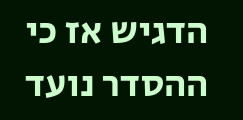הדגיש אז כי ההסדר נועד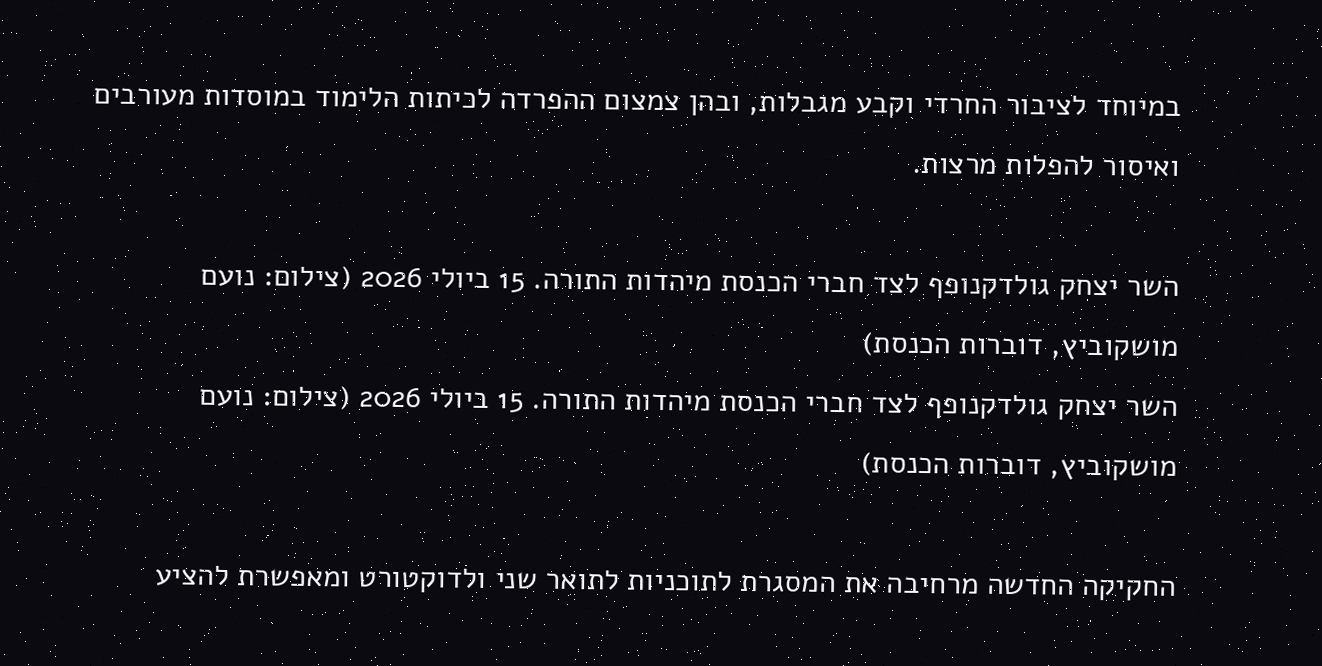במיוחד לציבור החרדי וקבע מגבלות, ובהן צמצום ההפרדה לכיתות הלימוד במוסדות מעורבים ואיסור להפלות מרצות.

השר יצחק גולדקנופף לצד חברי הכנסת מיהדות התורה. 15 ביולי 2026 (צילום: נועם מושקוביץ, דוברות הכנסת)
השר יצחק גולדקנופף לצד חברי הכנסת מיהדות התורה. 15 ביולי 2026 (צילום: נועם מושקוביץ, דוברות הכנסת)

החקיקה החדשה מרחיבה את המסגרת לתוכניות לתואר שני ולדוקטורט ומאפשרת להציע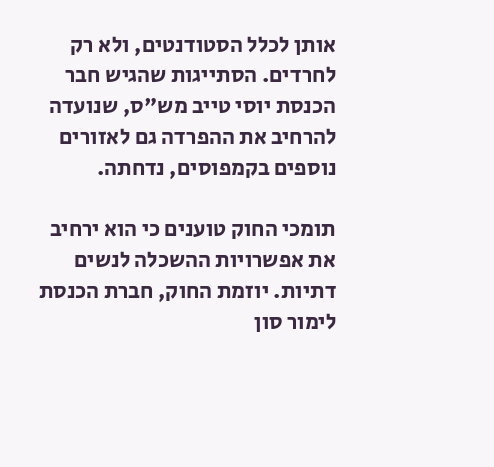אותן לכלל הסטודנטים, ולא רק לחרדים. הסתייגות שהגיש חבר הכנסת יוסי טייב מש"ס, שנועדה להרחיב את ההפרדה גם לאזורים נוספים בקמפוסים, נדחתה.

תומכי החוק טוענים כי הוא ירחיב את אפשרויות ההשכלה לנשים דתיות. יוזמת החוק, חברת הכנסת לימור סון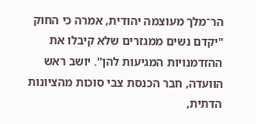הר־מלך מעוצמה יהודית, אמרה כי החוק "יקדם נשים ממגזרים שלא קיבלו את ההזדמנויות המגיעות להן". יושב ראש הוועדה, חבר הכנסת צבי סוכות מהציונות הדתית,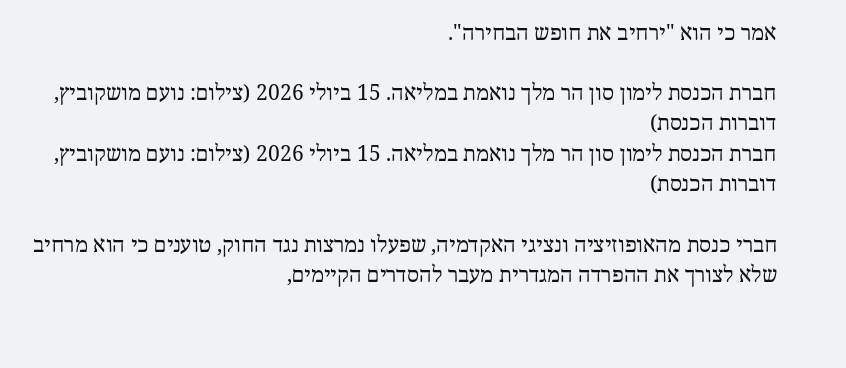אמר כי הוא "ירחיב את חופש הבחירה".

חברת הכנסת לימון סון הר מלך נואמת במליאה. 15 ביולי 2026 (צילום: נועם מושקוביץ, דוברות הכנסת)
חברת הכנסת לימון סון הר מלך נואמת במליאה. 15 ביולי 2026 (צילום: נועם מושקוביץ, דוברות הכנסת)

חברי כנסת מהאופוזיציה ונציגי האקדמיה, שפעלו נמרצות נגד החוק, טוענים כי הוא מרחיב שלא לצורך את ההפרדה המגדרית מעבר להסדרים הקיימים,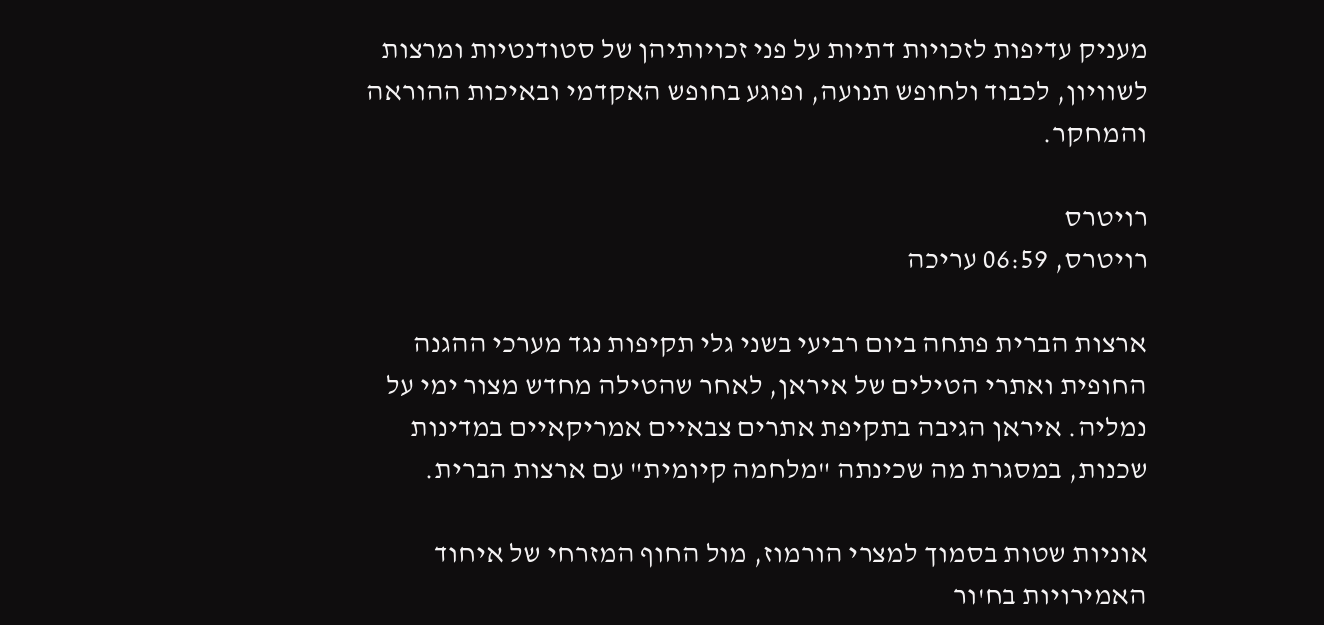מעניק עדיפות לזכויות דתיות על פני זכויותיהן של סטודנטיות ומרצות לשוויון, לכבוד ולחופש תנועה, ופוגע בחופש האקדמי ובאיכות ההוראה והמחקר.

רויטרס
רויטרס, 06:59 עריכה

ארצות הברית פתחה ביום רביעי בשני גלי תקיפות נגד מערכי ההגנה החופית ואתרי הטילים של איראן, לאחר שהטילה מחדש מצור ימי על נמליה. איראן הגיבה בתקיפת אתרים צבאיים אמריקאיים במדינות שכנות, במסגרת מה שכינתה "מלחמה קיומית" עם ארצות הברית.

אוניות שטות בסמוך למצרי הורמוז, מול החוף המזרחי של איחוד האמירויות בח'ור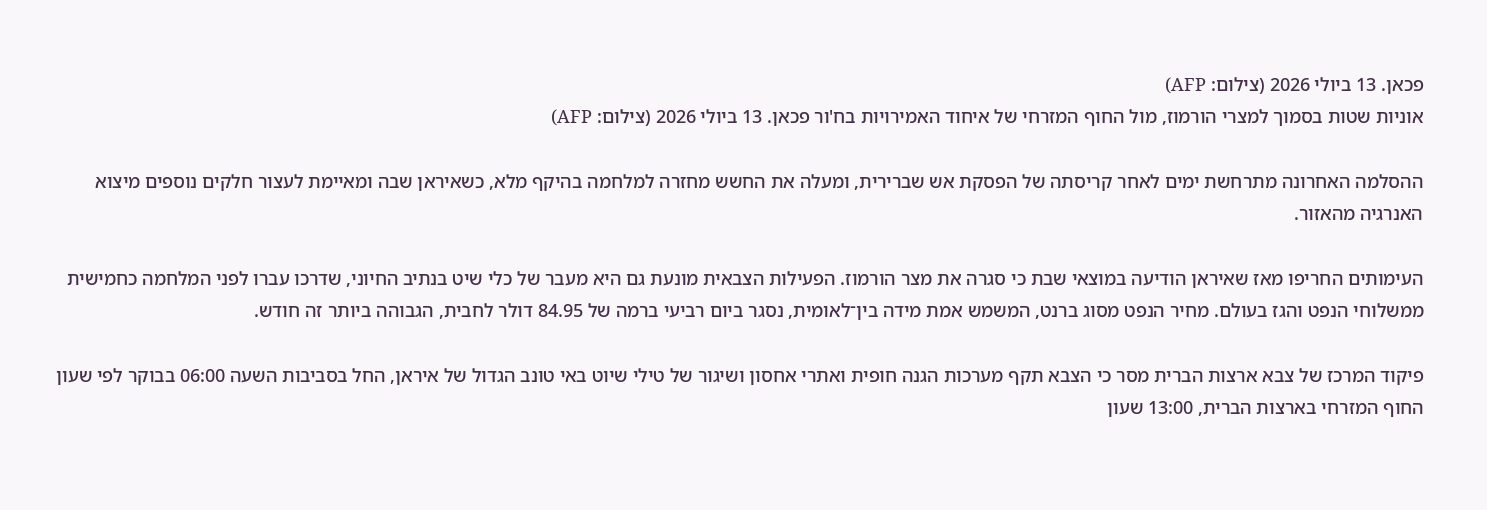פכאן. 13 ביולי 2026 (צילום: AFP)
אוניות שטות בסמוך למצרי הורמוז, מול החוף המזרחי של איחוד האמירויות בח'ור פכאן. 13 ביולי 2026 (צילום: AFP)

ההסלמה האחרונה מתרחשת ימים לאחר קריסתה של הפסקת אש שברירית, ומעלה את החשש מחזרה למלחמה בהיקף מלא, כשאיראן שבה ומאיימת לעצור חלקים נוספים מיצוא האנרגיה מהאזור.

העימותים החריפו מאז שאיראן הודיעה במוצאי שבת כי סגרה את מצר הורמוז. הפעילות הצבאית מונעת גם היא מעבר של כלי שיט בנתיב החיוני, שדרכו עברו לפני המלחמה כחמישית ממשלוחי הנפט והגז בעולם. מחיר הנפט מסוג ברנט, המשמש אמת מידה בין־לאומית, נסגר ביום רביעי ברמה של 84.95 דולר לחבית, הגבוהה ביותר זה חודש.

פיקוד המרכז של צבא ארצות הברית מסר כי הצבא תקף מערכות הגנה חופית ואתרי אחסון ושיגור של טילי שיוט באי טונב הגדול של איראן, החל בסביבות השעה 06:00 בבוקר לפי שעון החוף המזרחי בארצות הברית, 13:00 שעון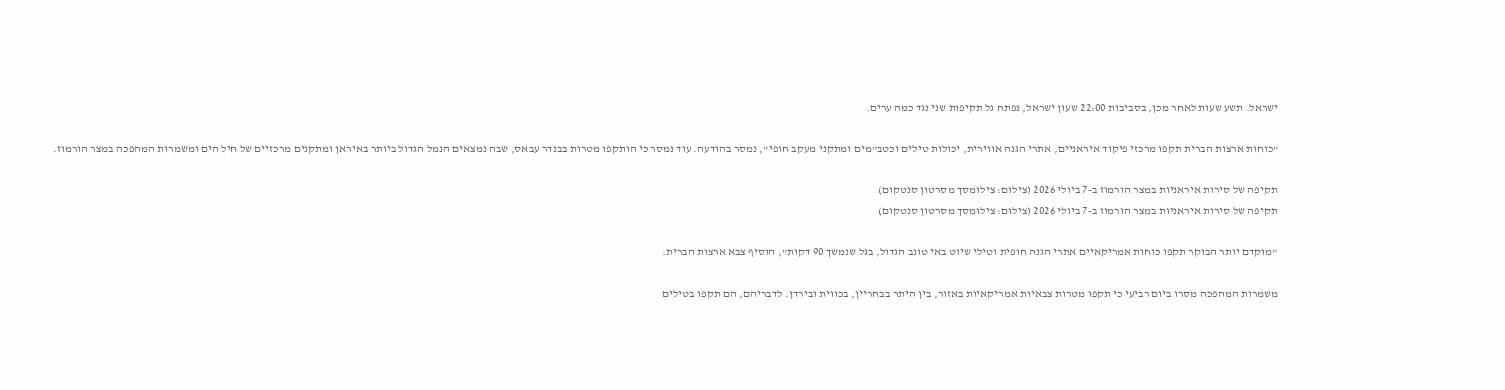ישראל. תשע שעות לאחר מכן, בסביבות 22:00 שעון ישראל, נפתח גל תקיפות שני נגד כמה ערים.

"כוחות ארצות הברית תקפו מרכזי פיקוד איראניים, אתרי הגנה אווירית, יכולות טילים וכטב"מים ומתקני מעקב חופי", נמסר בהודעה. עוד נמסר כי הותקפו מטרות בבנדר עבאס, שבה נמצאים הנמל הגדול ביותר באיראן ומתקנים מרכזיים של חיל הים ומשמרות המהפכה במצר הורמוז.

תקיפה של סירות איראניות במצר הורמוז ב-7 ביולי 2026 (צילום: צילומסך מסרטון סנטקום)
תקיפה של סירות איראניות במצר הורמוז ב-7 ביולי 2026 (צילום: צילומסך מסרטון סנטקום)

"מוקדם יותר הבוקר תקפו כוחות אמריקאיים אתרי הגנה חופית וטילי שיוט באי טונב הגדול, בגל שנמשך 90 דקות", הוסיף צבא ארצות הברית.

משמרות המהפכה מסרו ביום רביעי כי תקפו מטרות צבאיות אמריקאיות באזור, בין היתר בבחריין, בכווית ובירדן. לדבריהם, הם תקפו בטילים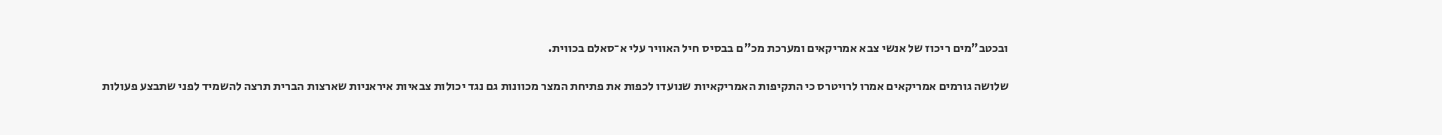ובכטב"מים ריכוז של אנשי צבא אמריקאים ומערכת מכ"ם בבסיס חיל האוויר עלי א־סאלם בכווית.

שלושה גורמים אמריקאים אמרו לרויטרס כי התקיפות האמריקאיות שנועדו לכפות את פתיחת המצר מכוונות גם נגד יכולות צבאיות איראניות שארצות הברית תרצה להשמיד לפני שתבצע פעולות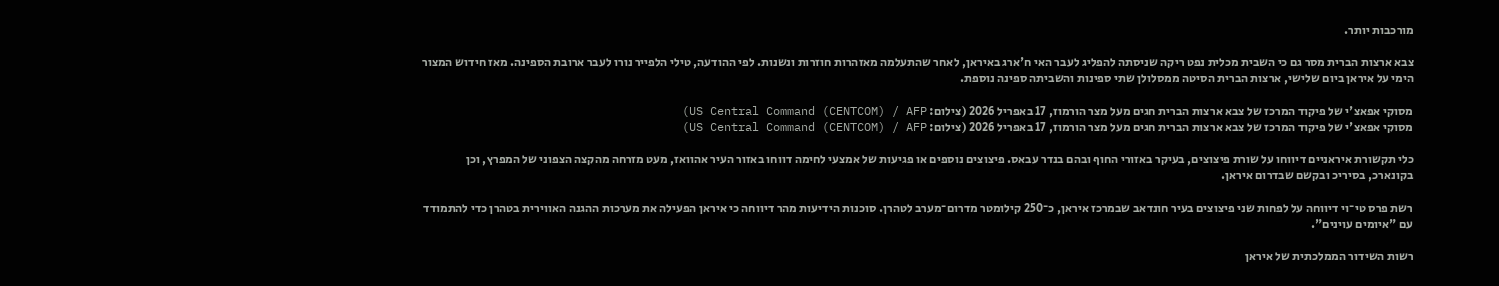מורכבות יותר.

צבא ארצות הברית מסר גם כי השבית מכלית נפט ריקה שניסתה להפליג לעבר האי ח'ארג באיראן, לאחר שהתעלמה מאזהרות חוזרות ונשנות. לפי ההודעה, טילי הלפייר נורו לעבר ארובת הספינה. מאז חידוש המצור הימי על איראן ביום שלישי, ארצות הברית הסיטה ממסלולן שתי ספינות והשביתה ספינה נוספת.

מסוקי אפאצ'י של פיקוד המרכז של צבא ארצות הברית חגים מעל מצר הורמוז, 17 באפריל 2026 (צילום: US Central Command (CENTCOM) / AFP)
מסוקי אפאצ'י של פיקוד המרכז של צבא ארצות הברית חגים מעל מצר הורמוז, 17 באפריל 2026 (צילום: US Central Command (CENTCOM) / AFP)

כלי תקשורת איראניים דיווחו על שורת פיצוצים, בעיקר באזורי החוף ובהם בנדר עבאס. פיצוצים נוספים או פגיעות של אמצעי לחימה דווחו באזור העיר אהוואז, מעט מזרחה מהקצה הצפוני של המפרץ, וכן בקונארכ, בסיריכ ובקשם שבדרום איראן.

רשת פרס טי־וי דיווחה על לפחות שני פיצוצים בעיר חונדאב שבמרכז איראן, כ־250 קילומטר מדרום־מערב לטהרן. סוכנות הידיעות מהר דיווחה כי איראן הפעילה את מערכות ההגנה האווירית בטהרן כדי להתמודד עם "איומים עוינים".

רשות השידור הממלכתית של איראן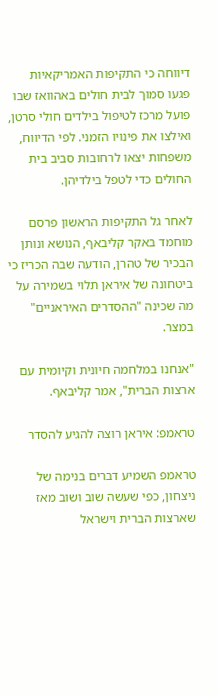דיווחה כי התקיפות האמריקאיות פגעו סמוך לבית חולים באהוואז שבו פועל מרכז לטיפול בילדים חולי סרטן, ואילצו את פינויו הזמני. לפי הדיווח, משפחות יצאו לרחובות סביב בית החולים כדי לטפל בילדיהן.

לאחר גל התקיפות הראשון פרסם מוחמד באקר קליבאף, הנושא ונותן הבכיר של טהרן, הודעה שבה הכריז כי ביטחונה של איראן תלוי בשמירה על מה שכינה "ההסדרים האיראניים" במצר.

"אנחנו במלחמה חיונית וקיומית עם ארצות הברית", אמר קליבאף.

טראמפ: איראן רוצה להגיע להסדר

טראמפ השמיע דברים בנימה של ניצחון, כפי שעשה שוב ושוב מאז שארצות הברית וישראל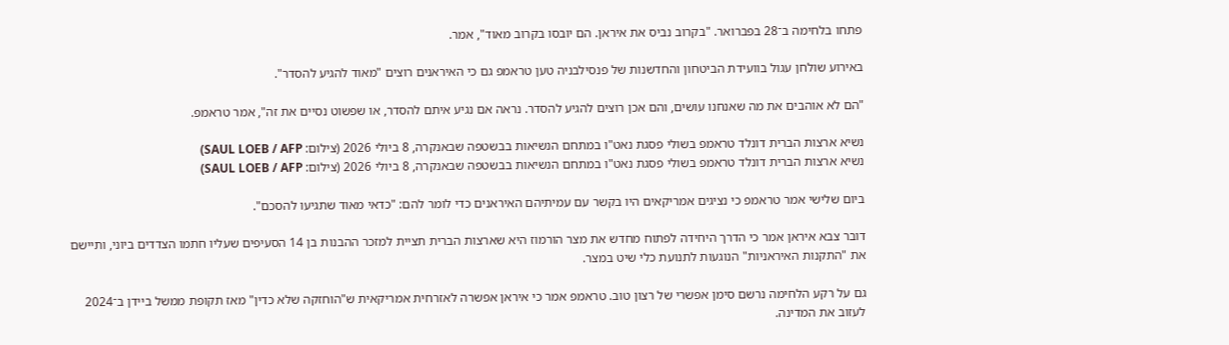פתחו בלחימה ב־28 בפברואר. "בקרוב נביס את איראן. הם יובסו בקרוב מאוד", אמר.

באירוע שולחן עגול בוועידת הביטחון והחדשנות של פנסילבניה טען טראמפ גם כי האיראנים רוצים "מאוד להגיע להסדר".

"הם לא אוהבים את מה שאנחנו עושים, והם אכן רוצים להגיע להסדר. נראה אם נגיע איתם להסדר, או שפשוט נסיים את זה", אמר טראמפ.

נשיא ארצות הברית דונלד טראמפ בשולי פסגת נאט"ו במתחם הנשיאות בבשטפה שבאנקרה, 8 ביולי 2026 (צילום: SAUL LOEB / AFP)
נשיא ארצות הברית דונלד טראמפ בשולי פסגת נאט"ו במתחם הנשיאות בבשטפה שבאנקרה, 8 ביולי 2026 (צילום: SAUL LOEB / AFP)

ביום שלישי אמר טראמפ כי נציגים אמריקאים היו בקשר עם עמיתיהם האיראנים כדי לומר להם: "כדאי מאוד שתגיעו להסכם".

דובר צבא איראן אמר כי הדרך היחידה לפתוח מחדש את מצר הורמוז היא שארצות הברית תציית למזכר ההבנות בן 14 הסעיפים שעליו חתמו הצדדים ביוני, ותיישם את "התקנות האיראניות" הנוגעות לתנועת כלי שיט במצר.

גם על רקע הלחימה נרשם סימן אפשרי של רצון טוב. טראמפ אמר כי איראן אפשרה לאזרחית אמריקאית ש"הוחזקה שלא כדין" מאז תקופת ממשל ביידן ב־2024 לעזוב את המדינה.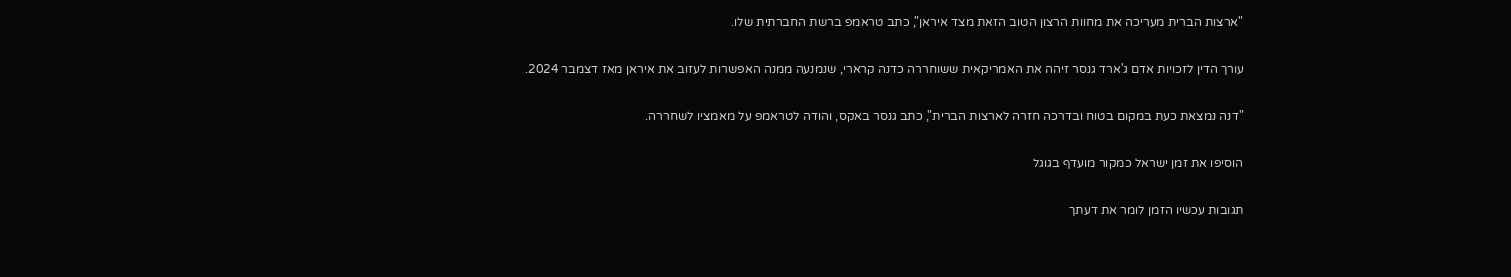"ארצות הברית מעריכה את מחוות הרצון הטוב הזאת מצד איראן", כתב טראמפ ברשת החברתית שלו.

עורך הדין לזכויות אדם ג'ארד גנסר זיהה את האמריקאית ששוחררה כדנה קרארי, שנמנעה ממנה האפשרות לעזוב את איראן מאז דצמבר 2024.

"דנה נמצאת כעת במקום בטוח ובדרכה חזרה לארצות הברית", כתב גנסר באקס, והודה לטראמפ על מאמציו לשחררה.

הוסיפו את זמן ישראל כמקור מועדף בגוגל

תגובות עכשיו הזמן לומר את דעתך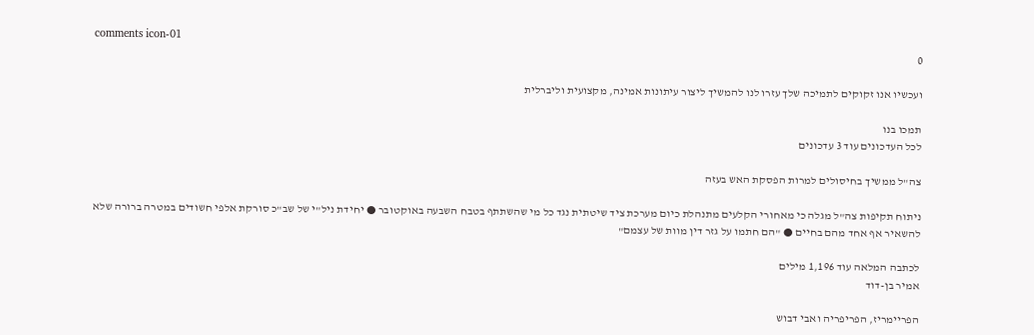comments icon-01
0

ועכשיו אנו זקוקים לתמיכה שלך עזרו לנו להמשיך ליצור עיתונות אמינה, מקצועית וליברלית

תמכו בנו
לכל העדכונים עוד 3 עדכונים

צה"ל ממשיך בחיסולים למרות הפסקת האש בעזה

ניתוח תקיפות צה"ל מגלה כי מאחורי הקלעים מתנהלת כיום מערכת ציד שיטתית נגד כל מי שהשתתף בטבח השבעה באוקטובר ● יחידת ניל"י של שב"כ סורקת אלפי חשודים במטרה ברורה שלא להשאיר אף אחד מהם בחיים ● "הם חתמו על גזר דין מוות של עצמם"

לכתבה המלאה עוד 1,196 מילים
אמיר בן-דוד

הפריימריז, הפריפריה ואבי דבוש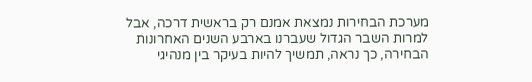מערכת הבחירות נמצאת אמנם רק בראשית דרכה, אבל למרות השבר הגדול שעברנו בארבע השנים האחרונות הבחירה, כך נראה, תמשיך להיות בעיקר בין מנהיגי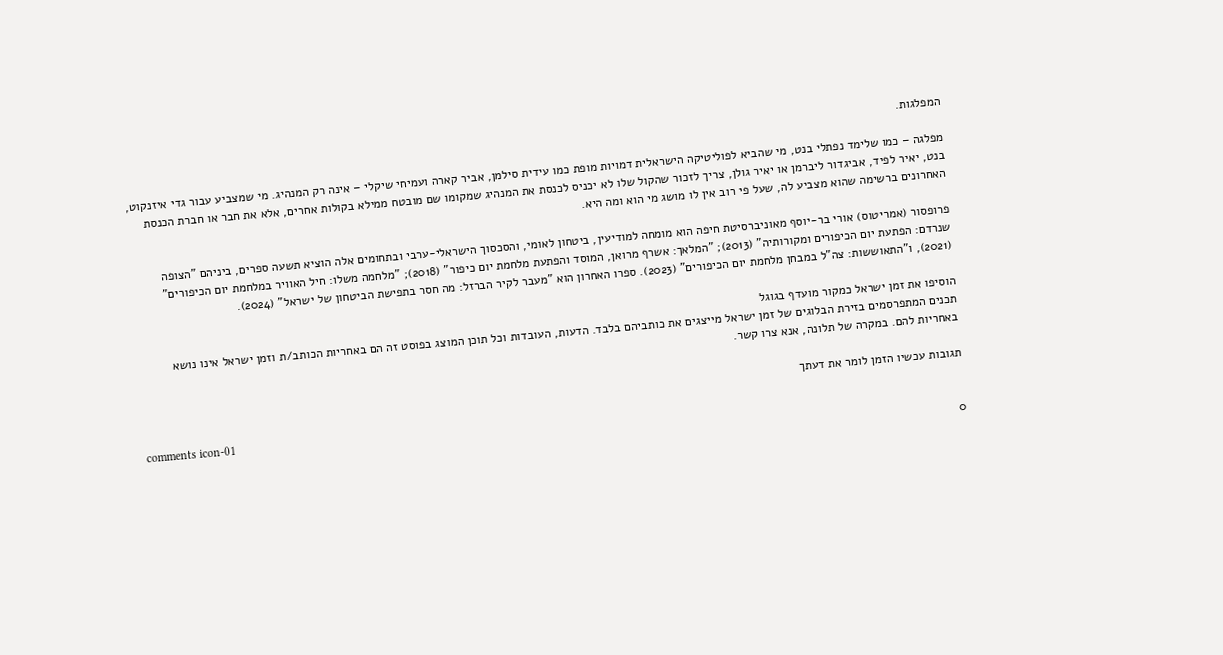המפלגות.

מפלגה – כמו שלימד נפתלי בנט, מי שהביא לפוליטיקה הישראלית דמויות מופת כמו עידית סילמן, אביר קארה ועמיחי שיקלי – אינה רק המנהיג. מי שמצביע עבור גדי איזנקוט, בנט, יאיר לפיד, אביגדור ליברמן או יאיר גולן, צריך לזכור שהקול שלו לא יכניס לכנסת את המנהיג שמקומו שם מובטח ממילא בקולות אחרים, אלא את חבר או חברת הכנסת האחרונים ברשימה שהוא מצביע לה, שעל פי רוב אין לו מושג מי הוא ומה היא.

פרופסור (אמריטוס) אורי בר-יוסף מאוניברסיטת חיפה הוא מומחה למודיעין, ביטחון לאומי, והסכסוך הישראלי-ערבי ובתחומים אלה הוציא תשעה ספרים, ביניהם "הצופה שנרדם: הפתעת יום הכיפורים ומקורותיה" (2013); "המלאך: אשרף מרואן, המוסד והפתעת מלחמת יום כיפור" (2018); "מלחמה משלו: חיל האוויר במלחמת יום הכיפורים" (2021), ו"התאוששות: צה"ל במבחן מלחמת יום הכיפורים" (2023). ספרו האחרון הוא "מעבר לקיר הברזל: מה חסר בתפישת הביטחון של ישראל" (2024).

הוסיפו את זמן ישראל כמקור מועדף בגוגל
תכנים המתפרסמים בזירת הבלוגים של זמן ישראל מייצגים את כותביהם בלבד. הדעות, העובדות וכל תוכן המוצג בפוסט זה הם באחריות הכותב/ת וזמן ישראל אינו נושא באחריות להם. במקרה של תלונה, אנא צרו קשר.

תגובות עכשיו הזמן לומר את דעתך

comments icon-01
0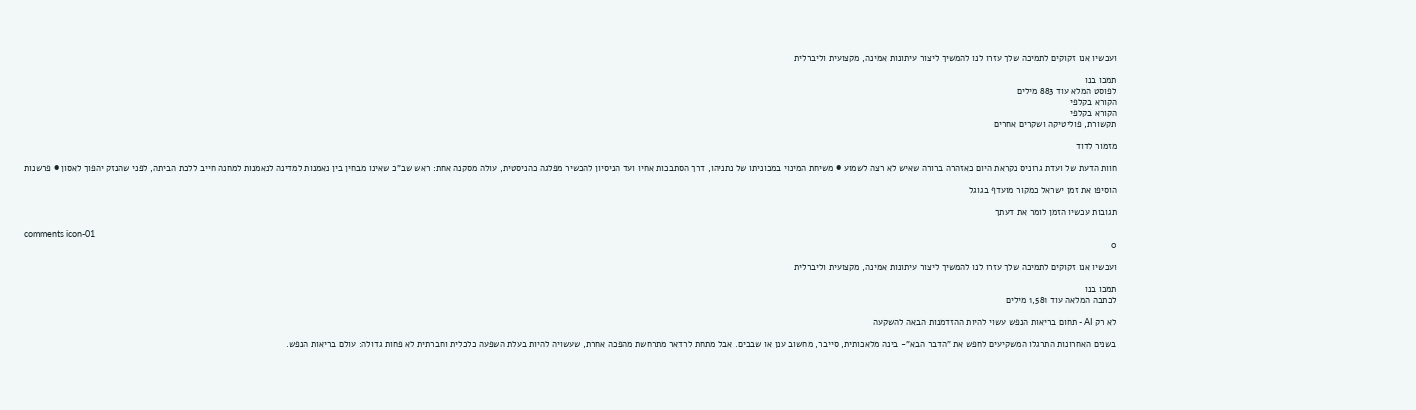ועכשיו אנו זקוקים לתמיכה שלך עזרו לנו להמשיך ליצור עיתונות אמינה, מקצועית וליברלית

תמכו בנו
לפוסט המלא עוד 883 מילים
הקורא בקלפי
הקורא בקלפי
תקשורת, פוליטיקה ושקרים אחרים

מזמור לדוד

חוות הדעת של ועדת גרוניס נקראת היום כאזהרה ברורה שאיש לא רצה לשמוע ● משיחת המינוי במכוניתו של נתניהו, דרך הסתבכות אחיו ועד הניסיון להכשיר מפלגה כהניסטית, עולה מסקנה אחת: ראש שב"כ שאינו מבחין בין נאמנות למדינה לנאמנות למחנה חייב ללכת הביתה, לפני שהנזק יהפוך לאסון ● פרשנות

הוסיפו את זמן ישראל כמקור מועדף בגוגל

תגובות עכשיו הזמן לומר את דעתך

comments icon-01
0

ועכשיו אנו זקוקים לתמיכה שלך עזרו לנו להמשיך ליצור עיתונות אמינה, מקצועית וליברלית

תמכו בנו
לכתבה המלאה עוד 1,581 מילים

לא רק AI - תחום בריאות הנפש עשוי להיות ההזדמנות הבאה להשקעה

בשנים האחרונות התרגלו המשקיעים לחפש את "הדבר הבא"- בינה מלאכותית, סייבר, מחשוב ענן או שבבים. אבל מתחת לרדאר מתרחשת מהפכה אחרת, שעשויה להיות בעלת השפעה כלכלית וחברתית לא פחות גדולה: עולם בריאות הנפש.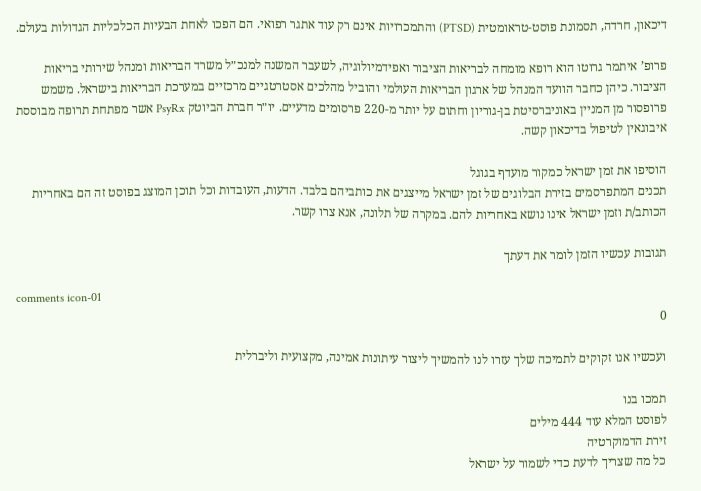דיכאון, חרדה, תסמונת פוסט-טראומטית (PTSD) והתמכרויות אינם רק עוד אתגר רפואי. הם הפכו לאחת הבעיות הכלכליות הגדולות בעולם.

פרופ’ איתמר גרוטו הוא רופא מומחה לבריאות הציבור ואפידמיולוגיה, לשעבר המשנה למנכ״ל משרד הבריאות ומנהל שירותי בריאות הציבור. כיהן כחבר הוועד המנהל של ארגון הבריאות העולמי והוביל מהלכים אסטרטגיים מרכזיים במערכת הבריאות בישראל. משמש פרופסור מן המניין באוניברסיטת בן-גוריון וחתום על יותר מ-220 פרסומים מדעיים. יו״ר חברת הביוטק PsyRx אשר מפתחת תרופה מבוססת איבוגאין לטיפול בדיכאון קשה.

הוסיפו את זמן ישראל כמקור מועדף בגוגל
תכנים המתפרסמים בזירת הבלוגים של זמן ישראל מייצגים את כותביהם בלבד. הדעות, העובדות וכל תוכן המוצג בפוסט זה הם באחריות הכותב/ת וזמן ישראל אינו נושא באחריות להם. במקרה של תלונה, אנא צרו קשר.

תגובות עכשיו הזמן לומר את דעתך

comments icon-01
0

ועכשיו אנו זקוקים לתמיכה שלך עזרו לנו להמשיך ליצור עיתונות אמינה, מקצועית וליברלית

תמכו בנו
לפוסט המלא עוד 444 מילים
זירת הדמוקרטיה
כל מה שצריך לדעת כדי לשמור על ישראל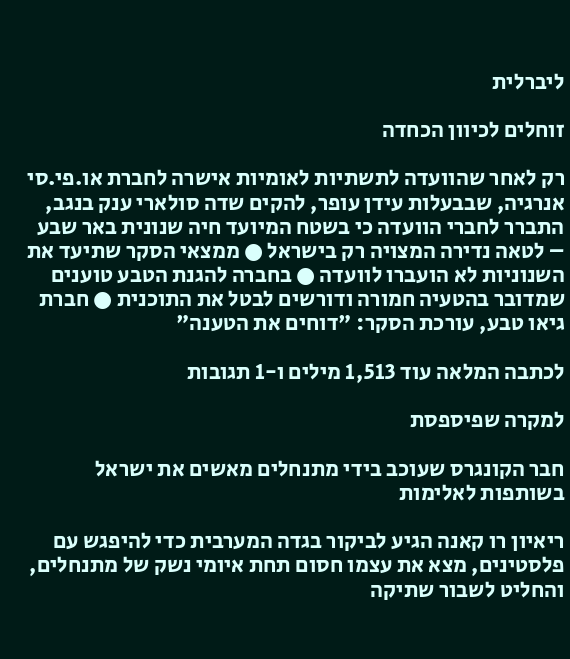ליברלית

זוחלים לכיוון הכחדה

רק לאחר שהוועדה לתשתיות לאומיות אישרה לחברת או.פי.סי אנרגיה, שבבעלות עידן עופר, להקים שדה סולארי ענק בנגב, התברר לחברי הוועדה כי בשטח המיועד חיה שנונית באר שבע – לטאה נדירה המצויה רק בישראל ● ממצאי הסקר שתיעד את השנוניות לא הועברו לוועדה ● בחברה להגנת הטבע טוענים שמדובר בהטעיה חמורה ודורשים לבטל את התוכנית ● חברת גיאו טבע, עורכת הסקר: "דוחים את הטענה"

לכתבה המלאה עוד 1,513 מילים ו-1 תגובות

למקרה שפיספסת

חבר הקונגרס שעוכב בידי מתנחלים מאשים את ישראל בשותפות לאלימות

ריאיון רו קאנה הגיע לביקור בגדה המערבית כדי להיפגש עם פלסטינים, מצא את עצמו חסום תחת איומי נשק של מתנחלים, והחליט לשבור שתיקה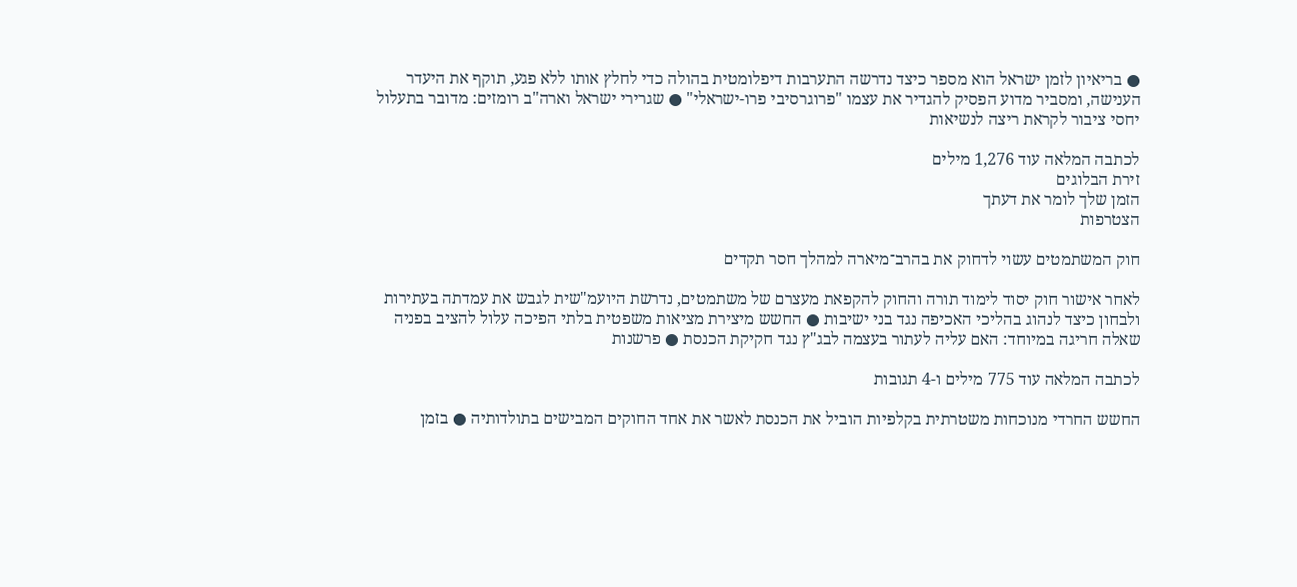● בריאיון לזמן ישראל הוא מספר כיצד נדרשה התערבות דיפלומטית בהולה כדי לחלץ אותו ללא פגע, תוקף את היעדר הענישה, ומסביר מדוע הפסיק להגדיר את עצמו "פרוגרסיבי פרו-ישראלי" ● שגרירי ישראל וארה"ב רומזים: מדובר בתעלול יחסי ציבור לקראת ריצה לנשיאות

לכתבה המלאה עוד 1,276 מילים
זירת הבלוגים
הזמן שלך לומר את דעתך
הצטרפות

חוק המשתמטים עשוי לדחוק את בהרב־מיארה למהלך חסר תקדים

לאחר אישור חוק יסוד לימוד תורה והחוק להקפאת מעצרם של משתמטים, נדרשת היועמ"שית לגבש את עמדתה בעתירות ולבחון כיצד לנהוג בהליכי האכיפה נגד בני ישיבות ● החשש מיצירת מציאות משפטית בלתי הפיכה עלול להציב בפניה שאלה חריגה במיוחד: האם עליה לעתור בעצמה לבג"ץ נגד חקיקת הכנסת ● פרשנות

לכתבה המלאה עוד 775 מילים ו-4 תגובות

החשש החרדי מנוכחות משטרתית בקלפיות הוביל את הכנסת לאשר את אחד החוקים המבישים בתולדותיה ● בזמן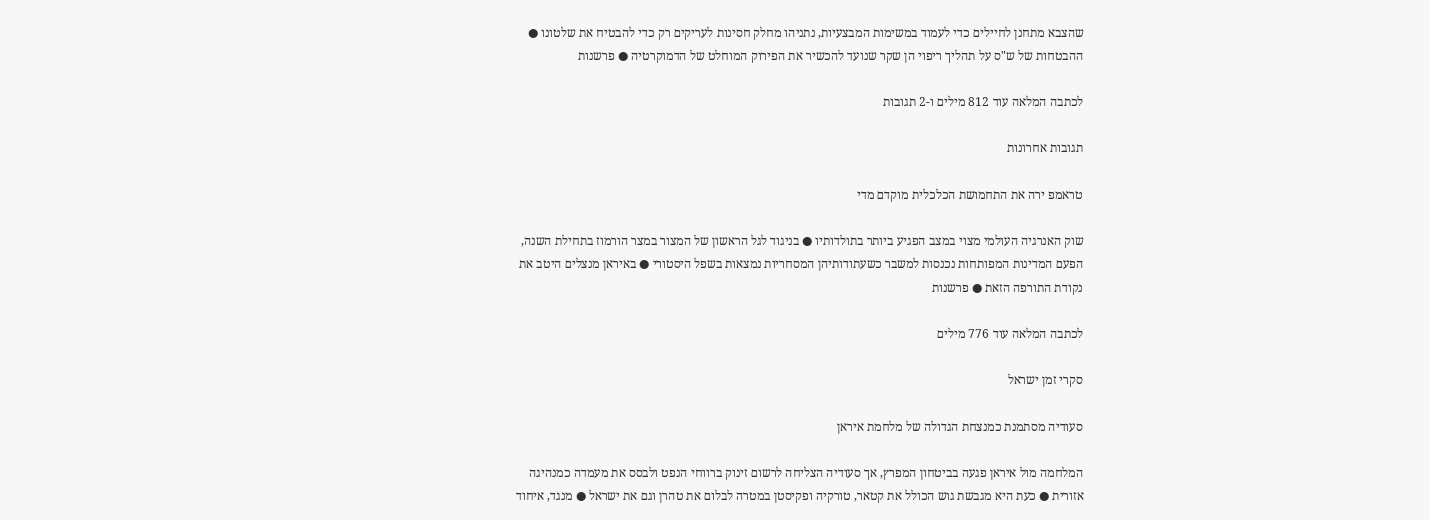שהצבא מתחנן לחיילים כדי לעמוד במשימות המבצעיות, נתניהו מחלק חסינות לעריקים רק כדי להבטיח את שלטונו ● ההבטחות של ש"ס על תהליך ריפוי הן שקר שנועד להכשיר את הפירוק המוחלט של הדמוקרטיה ● פרשנות

לכתבה המלאה עוד 812 מילים ו-2 תגובות

תגובות אחרונות

טראמפ ירה את התחמושת הכלכלית מוקדם מדי

שוק האנרגיה העולמי מצוי במצב הפגיע ביותר בתולדותיו ● בניגוד לגל הראשון של המצור במצר הורמוז בתחילת השנה, הפעם המדינות המפותחות נכנסות למשבר כשעתודותיהן המסחריות נמצאות בשפל היסטורי ● באיראן מנצלים היטב את נקודת התורפה הזאת ● פרשנות

לכתבה המלאה עוד 776 מילים

סקרי זמן ישראל

סעודיה מסתמנת כמנצחת הגדולה של מלחמת איראן

המלחמה מול איראן פגעה בביטחון המפרץ, אך סעודיה הצליחה לרשום זינוק ברווחי הנפט ולבסס את מעמדה כמנהיגה אזורית ● כעת היא מגבשת גוש הכולל את קטאר, טורקיה ופקיסטן במטרה לבלום את טהרן וגם את ישראל ● מנגד, איחוד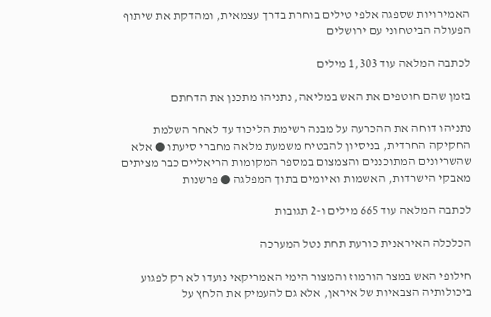האמירויות שספגה אלפי טילים בוחרת בדרך עצמאית, ומהדקת את שיתוף הפעולה הביטחוני עם ירושלים

לכתבה המלאה עוד 1,303 מילים

בזמן שהם חוטפים את האש במליאה, נתניהו מתכנן את הדחתם

נתניהו דוחה את ההכרעה על מבנה רשימת הליכוד עד לאחר השלמת החקיקה החרדית, בניסיון להבטיח משמעת מלאה מחברי סיעתו ● אלא שהשריונים המתוכננים והצמצום במספר המקומות הריאליים כבר מציתים מאבקי הישרדות, האשמות ואיומים בתוך המפלגה ● פרשנות

לכתבה המלאה עוד 665 מילים ו-2 תגובות

הכלכלה האיראנית כורעת תחת נטל המערכה

חילופי האש במצר הורמוז והמצור הימי האמריקאי נועדו לא רק לפגוע ביכולותיה הצבאיות של איראן, אלא גם להעמיק את הלחץ על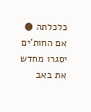כלכלתה ● אם החות'ים יסגרו מחדש את באב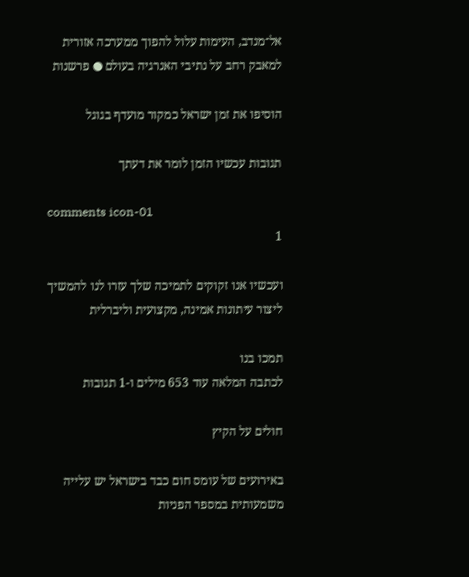אל־מנדב, העימות עלול להפוך ממערכה אזורית למאבק רחב על נתיבי האנרגיה בעולם ● פרשנות

הוסיפו את זמן ישראל כמקור מועדף בגוגל

תגובות עכשיו הזמן לומר את דעתך

comments icon-01
1

ועכשיו אנו זקוקים לתמיכה שלך עזרו לנו להמשיך ליצור עיתונות אמינה, מקצועית וליברלית

תמכו בנו
לכתבה המלאה עוד 653 מילים ו-1 תגובות

חולים על הקיץ

באירועים של עומס חום כבד בישראל יש עלייה משמעותית במספר הפניות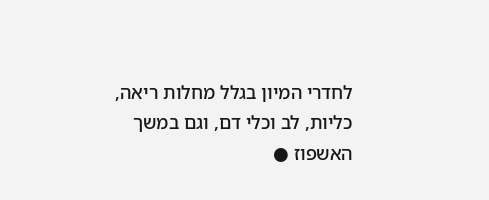לחדרי המיון בגלל מחלות ריאה, כליות, לב וכלי דם, וגם במשך האשפוז ●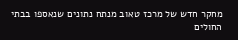מחקר חדש של מרכז טאוב מנתח נתונים שנאספו בבתי החולים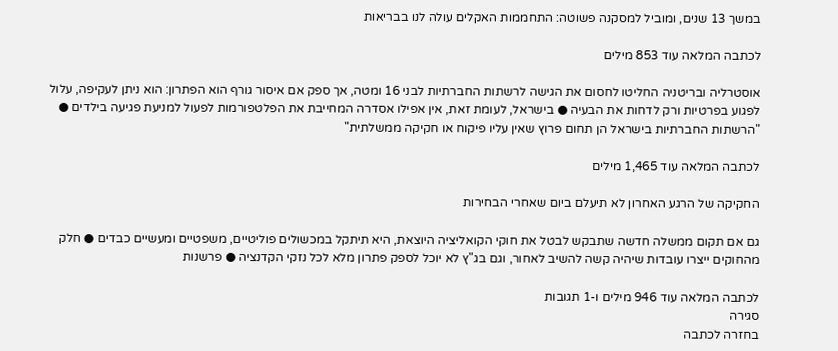במשך 13 שנים, ומוביל למסקנה פשוטה: התחממות האקלים עולה לנו בבריאות

לכתבה המלאה עוד 853 מילים

אוסטרליה ובריטניה החליטו לחסום את הגישה לרשתות החברתיות לבני 16 ומטה, אך ספק אם איסור גורף הוא הפתרון: הוא ניתן לעקיפה, עלול לפגוע בפרטיות ורק לדחות את הבעיה ● בישראל, לעומת זאת, אין אפילו אסדרה המחייבת את הפלטפורמות לפעול למניעת פגיעה בילדים ● "הרשתות החברתיות בישראל הן תחום פרוץ שאין עליו פיקוח או חקיקה ממשלתית"

לכתבה המלאה עוד 1,465 מילים

החקיקה של הרגע האחרון לא תיעלם ביום שאחרי הבחירות

גם אם תקום ממשלה חדשה שתבקש לבטל את חוקי הקואליציה היוצאת, היא תיתקל במכשולים פוליטיים, משפטיים ומעשיים כבדים ● חלק מהחוקים ייצרו עובדות שיהיה קשה להשיב לאחור, וגם בג"ץ לא יוכל לספק פתרון מלא לכל נזקי הקדנציה ● פרשנות

לכתבה המלאה עוד 946 מילים ו-1 תגובות
סגירה
בחזרה לכתבה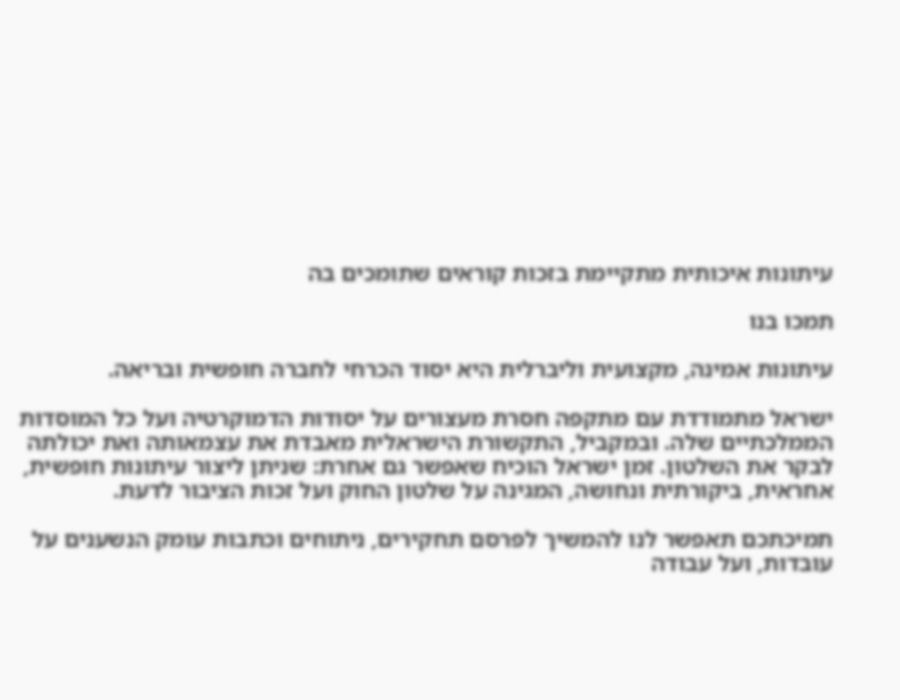עיתונות איכותית מתקיימת בזכות קוראים שתומכים בה

תמכו בנו

עיתונות אמינה, מקצועית וליברלית היא יסוד הכרחי לחברה חופשית ובריאה.

ישראל מתמודדת עם מתקפה חסרת מעצורים על יסודות הדמוקרטיה ועל כל המוסדות הממלכתיים שלה. ובמקביל, התקשורת הישראלית מאבדת את עצמאותה ואת יכולתה לבקר את השלטון. זמן ישראל הוכיח שאפשר גם אחרת: שניתן ליצור עיתונות חופשית, אחראית, ביקורתית ונחושה, המגינה על שלטון החוק ועל זכות הציבור לדעת.

תמיכתכם תאפשר לנו להמשיך לפרסם תחקירים, ניתוחים וכתבות עומק הנשענים על עובדות, ועל עבודה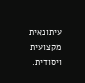עיתונאית מקצועית ויסודית.